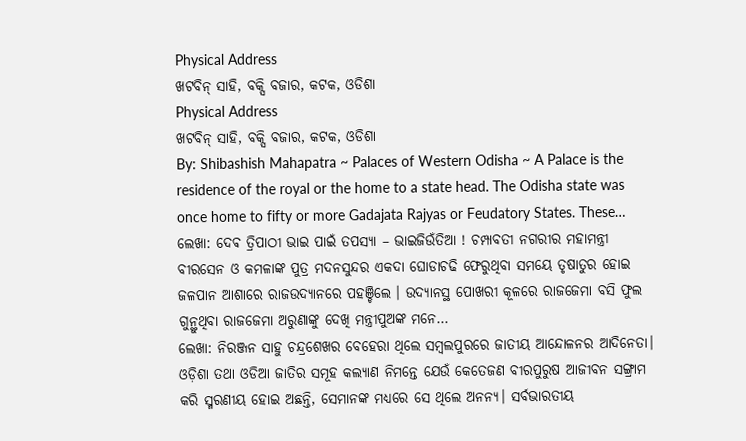Physical Address
ଖଟବିନ୍ ସାହି, ବକ୍ସି ବଜାର, କଟକ, ଓଡିଶା
Physical Address
ଖଟବିନ୍ ସାହି, ବକ୍ସି ବଜାର, କଟକ, ଓଡିଶା
By: Shibashish Mahapatra ~ Palaces of Western Odisha ~ A Palace is the residence of the royal or the home to a state head. The Odisha state was once home to fifty or more Gadajata Rajyas or Feudatory States. These…
ଲେଖା: ଦେଵ ତ୍ରିପାଠୀ ଭାଇ ପାଇଁ ତପସ୍ୟା – ଭାଇଜିଉଁତିଆ ! ଚମ୍ପାବତୀ ନଗରୀର ମହାମନ୍ତ୍ରୀ ବୀରସେନ ଓ କମଳାଙ୍କ ପୁତ୍ର ମଦନସୁନ୍ଦର ଏକଦା ଘୋଡାଚଢି ଫେରୁଥିବା ସମୟେ ତୃଷାତୁର ହୋଇ ଜଳପାନ ଆଶାରେ ରାଜଉଦ୍ୟାନରେ ପହଞ୍ଚିଲେ । ଉଦ୍ୟାନସ୍ଥ ପୋଖରୀ କୂଳରେ ରାଜଜେମା ବସି ଫୁଲ ଗୁନ୍ଥୁଥିବା ରାଜଜେମା ଅରୁଣାଙ୍କୁ ଦେଖି ମନ୍ତ୍ରୀପୁଅଙ୍କ ମନେ…
ଲେଖା: ନିରଞ୍ଜନ ସାହୁ ଚନ୍ଦ୍ରଶେଖର ବେହେରା ଥିଲେ ସମ୍ବଲପୁରରେ ଜାତୀୟ ଆନ୍ଦୋଳନର ଆଦିନେତା। ଓଡ଼ିଶା ତଥା ଓଡିଆ ଜାତିର ସମୂହ କଲ୍ୟାଣ ନିମନ୍ତେ ଯେଉଁ କେତେଜଣ ବୀରପୁରୁଷ ଆଜୀବନ ସଙ୍ଗ୍ରାମ କରି ସ୍ମରଣୀୟ ହୋଇ ଅଛନ୍ତି, ସେମାନଙ୍କ ମଧ୍ୟରେ ସେ ଥିଲେ ଅନନ୍ୟ। ସର୍ବଭାରତୀୟ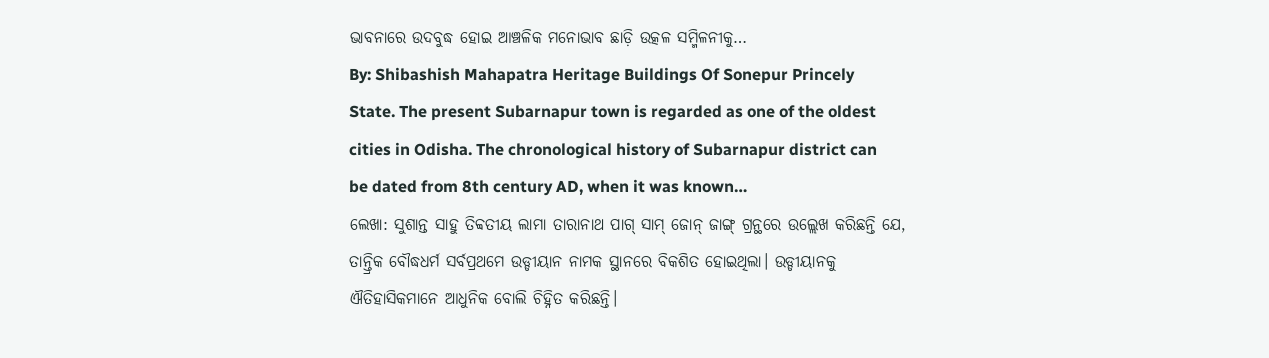ଭାବନାରେ ଉଦବୁଦ୍ଧ ହୋଇ ଆଞ୍ଚଳିକ ମନୋଭାବ ଛାଡ଼ି ଉତ୍କଳ ସମ୍ମିଳନୀକୁ…
By: Shibashish Mahapatra Heritage Buildings Of Sonepur Princely State. The present Subarnapur town is regarded as one of the oldest cities in Odisha. The chronological history of Subarnapur district can be dated from 8th century AD, when it was known…
ଲେଖା: ସୁଶାନ୍ତ ସାହୁ ତିବ୍ବତୀୟ ଲାମା ତାରାନାଥ ପାଗ୍ ସାମ୍ ଜୋନ୍ ଜାଙ୍ଗ୍ ଗ୍ରନ୍ଥରେ ଉଲ୍ଲେଖ କରିଛନ୍ତି ଯେ, ତାନ୍ତ୍ରିକ ବୌଦ୍ଧଧର୍ମ ସର୍ବପ୍ରଥମେ ଉଡ୍ଡୀୟାନ ନାମକ ସ୍ଥାନରେ ବିକଶିତ ହୋଇଥିଲା। ଉଡ୍ଡୀୟାନକୁ ଐତିହାସିକମାନେ ଆଧୁନିକ ବୋଲି ଚିହ୍ନିତ କରିଛନ୍ତି।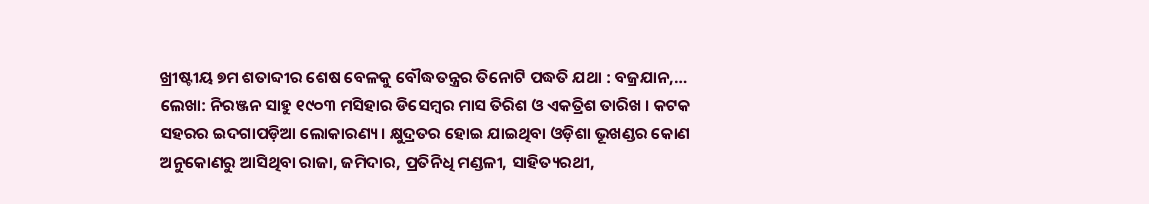ଖ୍ରୀଷ୍ଟୀୟ ୭ମ ଶତାବ୍ଦୀର ଶେଷ ବେଳକୁ ବୌଦ୍ଧତନ୍ତ୍ରର ତିନୋଟି ପଦ୍ଧତି ଯଥା : ବଜ୍ରଯାନ,…
ଲେଖା: ନିରଞ୍ଜନ ସାହୁ ୧୯୦୩ ମସିହାର ଡିସେମ୍ବର ମାସ ତିରିଶ ଓ ଏକତ୍ରିଶ ତାରିଖ । କଟକ ସହରର ଇଦଗାପଡ଼ିଆ ଲୋକାରଣ୍ୟ । କ୍ଷୁଦ୍ରତର ହୋଇ ଯାଇଥିବା ଓଡ଼ିଶା ଭୂଖଣ୍ଡର କୋଣ ଅନୁକୋଣରୁ ଆସିଥିବା ରାଜା, ଜମିଦାର, ପ୍ରତିନିଧି ମଣ୍ଡଳୀ, ସାହିତ୍ୟରଥୀ,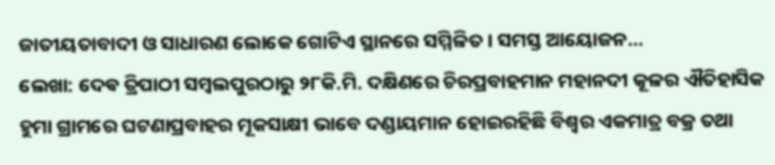ଜାତୀୟତାବାଦୀ ଓ ସାଧାରଣ ଲୋକେ ଗୋଟିଏ ସ୍ଥାନରେ ସମ୍ମିଳିତ । ସମସ୍ତ ଆୟୋଜନ…
ଲେଖା: ଦେଵ ତ୍ରିପାଠୀ ସମ୍ବଲପୁରଠାରୁ ୨୮କି.ମି. ଦକ୍ଷିଣରେ ଚିରପ୍ରବାହମାନ ମହାନଦୀ କୂଳର ଐତିହାସିକ ହୁମା ଗ୍ରାମରେ ଘଟଣାପ୍ରବାହର ମୂକସାକ୍ଷୀ ଭାବେ ଦଣ୍ଡାୟମାନ ହୋଇରହିଛି ବିଶ୍ୱର ଏକମାତ୍ର ବକ୍ର ତଥା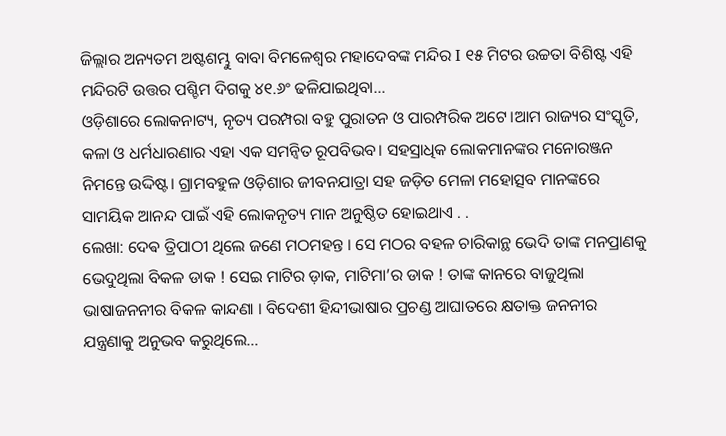ଜିଲ୍ଲାର ଅନ୍ୟତମ ଅଷ୍ଟଶମ୍ଭୁ ବାବା ବିମଳେଶ୍ୱର ମହାଦେବଙ୍କ ମନ୍ଦିର I ୧୫ ମିଟର ଉଚ୍ଚତା ବିଶିଷ୍ଟ ଏହି ମନ୍ଦିରଟି ଉତ୍ତର ପଶ୍ଚିମ ଦିଗକୁ ୪୧.୬ଂ ଢଳିଯାଇଥିବା…
ଓଡ଼ିଶାରେ ଲୋକନାଟ୍ୟ, ନୃତ୍ୟ ପରମ୍ପରା ବହୁ ପୁରାତନ ଓ ପାରମ୍ପରିକ ଅଟେ।ଆମ ରାଜ୍ୟର ସଂସ୍କୃତି, କଳା ଓ ଧର୍ମଧାରଣାର ଏହା ଏକ ସମନ୍ୱିତ ରୂପବିଭବ। ସହସ୍ରାଧିକ ଲୋକମାନଙ୍କର ମନୋରଞ୍ଜନ ନିମନ୍ତେ ଉଦ୍ଦିଷ୍ଟ। ଗ୍ରାମବହୁଳ ଓଡ଼ିଶାର ଜୀବନଯାତ୍ରା ସହ ଜଡ଼ିତ ମେଳା ମହୋତ୍ସବ ମାନଙ୍କରେ ସାମୟିକ ଆନନ୍ଦ ପାଇଁ ଏହି ଲୋକନୃତ୍ୟ ମାନ ଅନୁଷ୍ଠିତ ହୋଇଥାଏ . .
ଲେଖା: ଦେଵ ତ୍ରିପାଠୀ ଥିଲେ ଜଣେ ମଠମହନ୍ତ । ସେ ମଠର ବହଳ ଚାରିକାନ୍ଥ ଭେଦି ତାଙ୍କ ମନପ୍ରାଣକୁ ଭେଦୁଥିଲା ବିକଳ ଡାକ ! ସେଇ ମାଟିର ଡ଼ାକ, ମାଟିମା’ର ଡାକ ! ତାଙ୍କ କାନରେ ବାଜୁଥିଲା ଭାଷାଜନନୀର ବିକଳ କାନ୍ଦଣା । ବିଦେଶୀ ହିନ୍ଦୀଭାଷାର ପ୍ରଚଣ୍ଡ ଆଘାତରେ କ୍ଷତାକ୍ତ ଜନନୀର ଯନ୍ତ୍ରଣାକୁ ଅନୁଭବ କରୁଥିଲେ…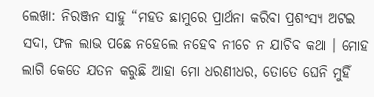ଲେଖା: ନିରଞ୍ଜନ ସାହୁ “ମହତ ଛାମୁରେ ପ୍ରାର୍ଥନା କରିବା ପ୍ରଶଂସ୍ୟ ଅଟଇ ସଦା, ଫଳ ଲାଭ ପଛେ ନହେଲେ ନହେବ ନୀଚେ ନ ଯାଚିବ କଥା । ମୋହ ଲାଗି କେତେ ଯତନ କରୁଛି ଆହା ମୋ ଧରଣୀଧର, ତୋତେ ଘେନି ମୁହିଁ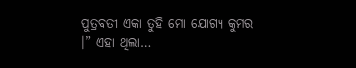ପୁତ୍ରବତୀ ଏକା ତୁହି ମୋ ଯୋଗ୍ୟ କୁମର ।” ଏହା ଥିଲା…